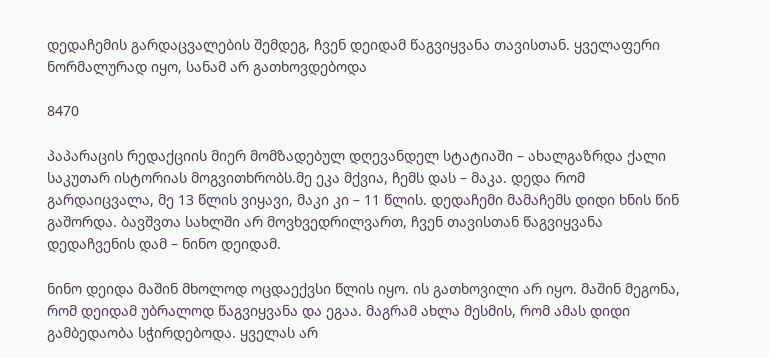დედაჩემის გარდაცვალების შემდეგ, ჩვენ დეიდამ წაგვიყვანა თავისთან. ყველაფერი ნორმალურად იყო, სანამ არ გათხოვდებოდა

8470

პაპარაცის რედაქციის მიერ მომზადებულ დღევანდელ სტატიაში – ახალგაზრდა ქალი საკუთარ ისტორიას მოგვითხრობს.მე ეკა მქვია, ჩემს დას – მაკა. დედა რომ გარდაიცვალა, მე 13 წლის ვიყავი, მაკი კი – 11 წლის. დედაჩემი მამაჩემს დიდი ხნის წინ გაშორდა. ბავშვთა სახლში არ მოვხვედრილვართ, ჩვენ თავისთან წაგვიყვანა დედაჩვენის დამ – ნინო დეიდამ.

ნინო დეიდა მაშინ მხოლოდ ოცდაექვსი წლის იყო. ის გათხოვილი არ იყო. მაშინ მეგონა, რომ დეიდამ უბრალოდ წაგვიყვანა და ეგაა. მაგრამ ახლა მესმის, რომ ამას დიდი გამბედაობა სჭირდებოდა. ყველას არ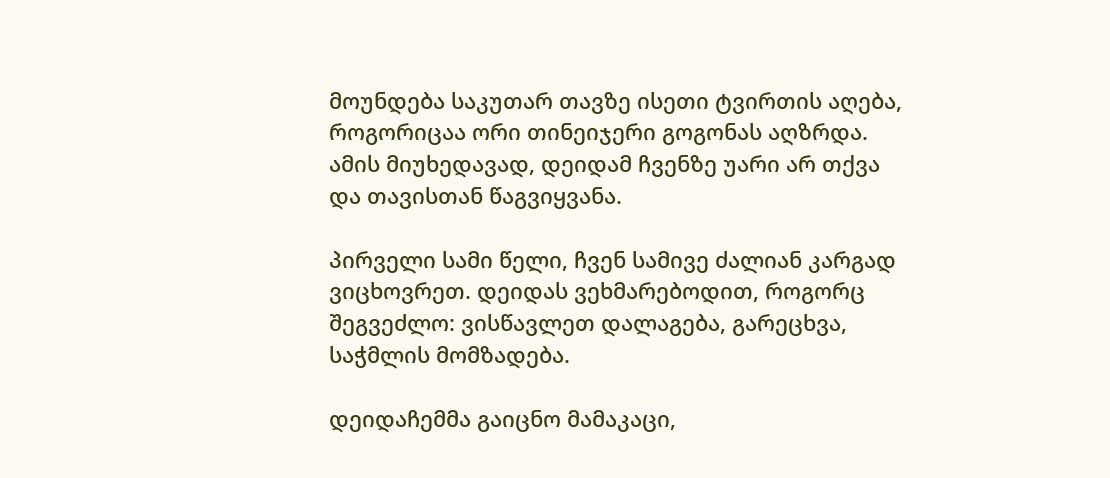მოუნდება საკუთარ თავზე ისეთი ტვირთის აღება, როგორიცაა ორი თინეიჯერი გოგონას აღზრდა. ამის მიუხედავად, დეიდამ ჩვენზე უარი არ თქვა და თავისთან წაგვიყვანა.

პირველი სამი წელი, ჩვენ სამივე ძალიან კარგად ვიცხოვრეთ. დეიდას ვეხმარებოდით, როგორც შეგვეძლო: ვისწავლეთ დალაგება, გარეცხვა, საჭმლის მომზადება.

დეიდაჩემმა გაიცნო მამაკაცი,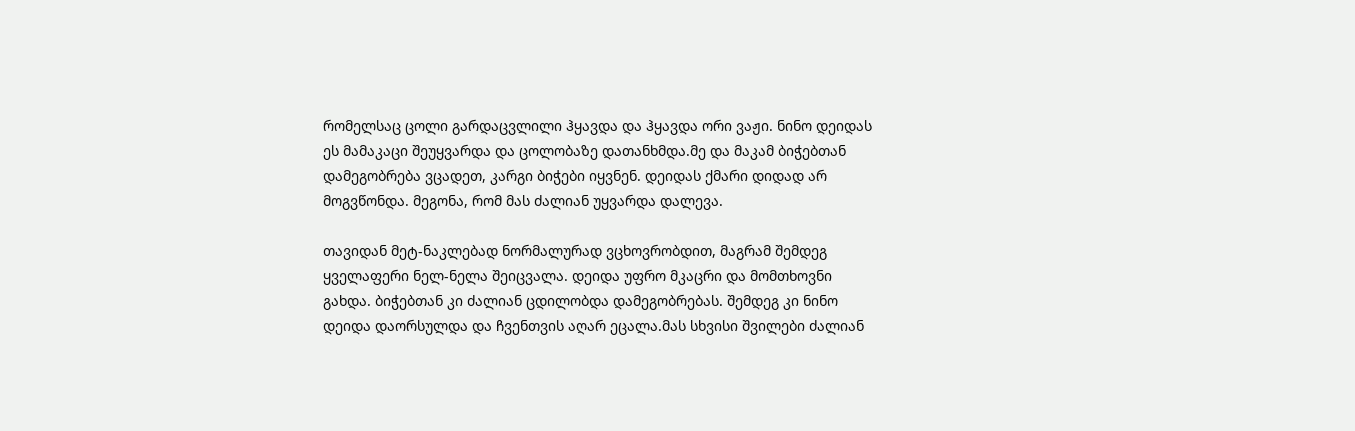რომელსაც ცოლი გარდაცვლილი ჰყავდა და ჰყავდა ორი ვაჟი. ნინო დეიდას ეს მამაკაცი შეუყვარდა და ცოლობაზე დათანხმდა.მე და მაკამ ბიჭებთან დამეგობრება ვცადეთ, კარგი ბიჭები იყვნენ. დეიდას ქმარი დიდად არ მოგვწონდა. მეგონა, რომ მას ძალიან უყვარდა დალევა.

თავიდან მეტ-ნაკლებად ნორმალურად ვცხოვრობდით, მაგრამ შემდეგ ყველაფერი ნელ-ნელა შეიცვალა. დეიდა უფრო მკაცრი და მომთხოვნი გახდა. ბიჭებთან კი ძალიან ცდილობდა დამეგობრებას. შემდეგ კი ნინო დეიდა დაორსულდა და ჩვენთვის აღარ ეცალა.მას სხვისი შვილები ძალიან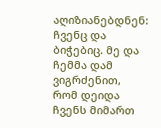აღიზიანებდნენ: ჩვენც და ბიჭებიც. მე და ჩემმა დამ ვიგრძენით, რომ დეიდა ჩვენს მიმართ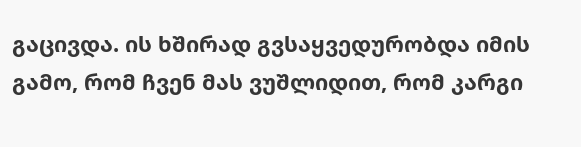გაცივდა. ის ხშირად გვსაყვედურობდა იმის გამო, რომ ჩვენ მას ვუშლიდით, რომ კარგი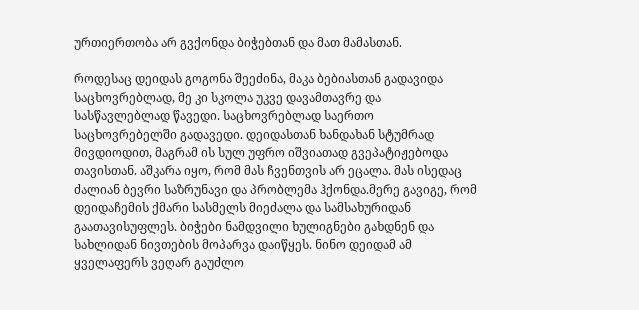ურთიერთობა არ გვქონდა ბიჭებთან და მათ მამასთან.

როდესაც დეიდას გოგონა შეეძინა, მაკა ბებიასთან გადავიდა საცხოვრებლად, მე კი სკოლა უკვე დავამთავრე და სასწავლებლად წავედი. საცხოვრებლად საერთო საცხოვრებელში გადავედი. დეიდასთან ხანდახან სტუმრად მივდიოდით, მაგრამ ის სულ უფრო იშვიათად გვეპატიჟებოდა თავისთან. აშკარა იყო, რომ მას ჩვენთვის არ ეცალა. მას ისედაც ძალიან ბევრი საზრუნავი და პრობლემა ჰქონდა.მერე გავიგე, რომ დეიდაჩემის ქმარი სასმელს მიეძალა და სამსახურიდან გაათავისუფლეს. ბიჭები ნამდვილი ხულიგნები გახდნენ და სახლიდან ნივთების მოპარვა დაიწყეს. ნინო დეიდამ ამ ყველაფერს ვეღარ გაუძლო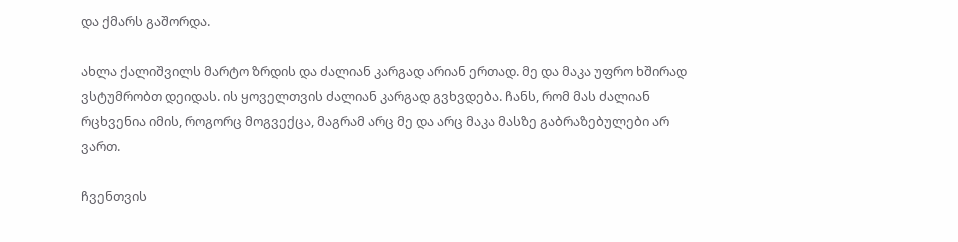და ქმარს გაშორდა.

ახლა ქალიშვილს მარტო ზრდის და ძალიან კარგად არიან ერთად. მე და მაკა უფრო ხშირად ვსტუმრობთ დეიდას. ის ყოველთვის ძალიან კარგად გვხვდება. ჩანს, რომ მას ძალიან რცხვენია იმის, როგორც მოგვექცა, მაგრამ არც მე და არც მაკა მასზე გაბრაზებულები არ ვართ.

ჩვენთვის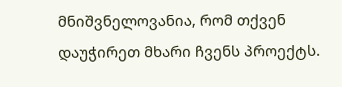მნიშვნელოვანია, რომ თქვენ დაუჭირეთ მხარი ჩვენს პროექტს.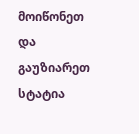მოიწონეთ და გაუზიარეთ სტატია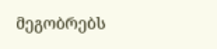მეგობრებს